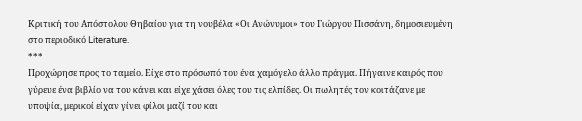Κριτική του Απόστολου Θηβαίου για τη νουβέλα «Οι Ανώνυμοι» του Γιώργου Πισσάνη, δημοσιευμένη στο περιοδικό Literature.
***
Προχώρησε προς το ταμείο. Είχε στο πρόσωπό του ένα χαμόγελο άλλο πράγμα. Πήγαινε καιρός που γύρευε ένα βιβλίο να του κάνει και είχε χάσει όλες του τις ελπίδες. Οι πωλητές τον κοιτάζανε με υποψία, μερικοί είχαν γίνει φίλοι μαζί του και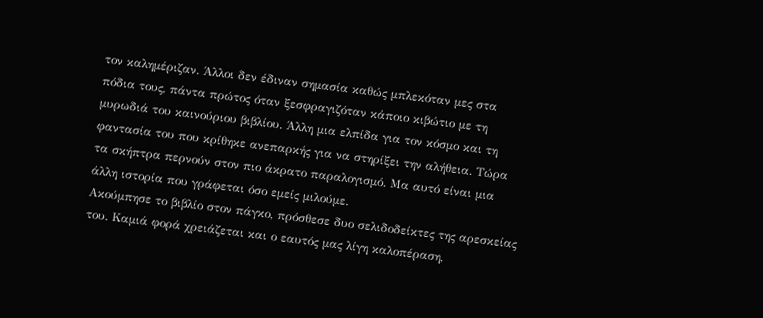τον καλημέριζαν. Άλλοι δεν έδιναν σημασία καθώς μπλεκόταν μες στα πόδια τους, πάντα πρώτος όταν ξεσφραγιζόταν κάποιο κιβώτιο με τη μυρωδιά του καινούριου βιβλίου. Άλλη μια ελπίδα για τον κόσμο και τη φαντασία του που κρίθηκε ανεπαρκής για να στηρίξει την αλήθεια. Τώρα τα σκήπτρα περνούν στον πιο άκρατο παραλογισμό. Μα αυτό είναι μια άλλη ιστορία που γράφεται όσο εμείς μιλούμε.
Ακούμπησε το βιβλίο στον πάγκο, πρόσθεσε δυο σελιδοδείκτες της αρεσκείας του. Καμιά φορά χρειάζεται και ο εαυτός μας λίγη καλοπέραση,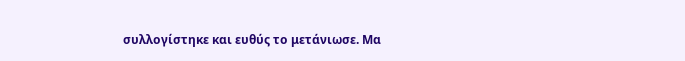συλλογίστηκε και ευθύς το μετάνιωσε. Μα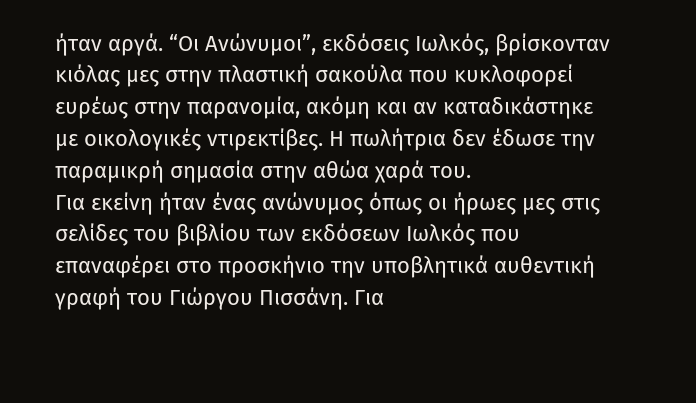ήταν αργά. “Οι Ανώνυμοι”, εκδόσεις Ιωλκός, βρίσκονταν κιόλας μες στην πλαστική σακούλα που κυκλοφορεί ευρέως στην παρανομία, ακόμη και αν καταδικάστηκε με οικολογικές ντιρεκτίβες. Η πωλήτρια δεν έδωσε την παραμικρή σημασία στην αθώα χαρά του.
Για εκείνη ήταν ένας ανώνυμος όπως οι ήρωες μες στις σελίδες του βιβλίου των εκδόσεων Ιωλκός που επαναφέρει στο προσκήνιο την υποβλητικά αυθεντική γραφή του Γιώργου Πισσάνη. Για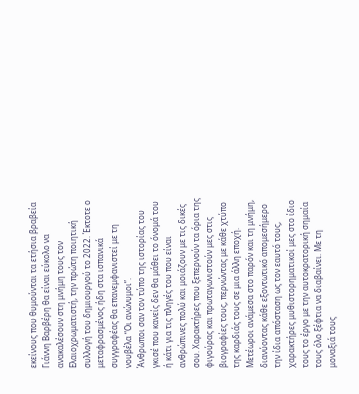εκείνους που θυμούνται τα ετήσια βραβεία Γιάννη Βαρβέρη θα είναι εύκολο να ανακαλέσουν στη μνήμη τους τον Ελαιοχρωματιστή, την πρώτη ποιητική συλλογή του δημιουργού το 2022. Έκτοτε ο μεταφρασμένος ήδη στα ισπανικά συγγραφέας θα επανεμφανιστεί με τη νουβέλα “Οι ανώνυμοι”.
Άνθρωποι σαν τον τύπο της ιστορίας του γκισέ που κανείς δεν θα μάθει το όνομά του ή κάτι για τις πληγές του που είναι ανθρώπινες πολύ και μοιάζουν με τις δικές σου. Χαρακτήρες που ξεπερνούν τα όρια της φιγούρας και πρωταγωνιστούν μες στις βιογραφίες τους, περνώντας με κάθε χτύπο της καρδιάς τους σε μια άλλη εποχή. Μετέωροι ανάμεσα στο παρόν και τη μνήμη, διανύοντας κάθε εξοντωτικό απομεσήμερο την ίδια απόσταση ως τον εαυτό τους, χαρακτήρες μυθιστορηματικοί μες στο ίδιο τους το έργο με την αυτοκρατορική σημαία τους όλο ξέφτια να διαβαίνει. Με τη μοναξιά τους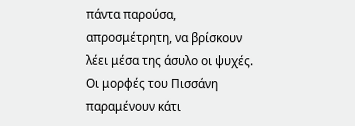πάντα παρούσα, απροσμέτρητη, να βρίσκουν λέει μέσα της άσυλο οι ψυχές. Οι μορφές του Πισσάνη παραμένουν κάτι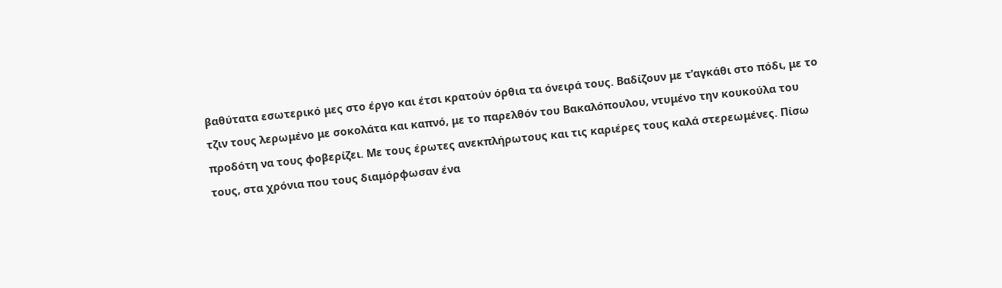βαθύτατα εσωτερικό μες στο έργο και έτσι κρατούν όρθια τα όνειρά τους. Βαδίζουν με τ’αγκάθι στο πόδι, με το τζιν τους λερωμένο με σοκολάτα και καπνό, με το παρελθόν του Βακαλόπουλου, ντυμένο την κουκούλα του προδότη να τους φοβερίζει. Με τους έρωτες ανεκπλήρωτους και τις καριέρες τους καλά στερεωμένες. Πίσω τους, στα χρόνια που τους διαμόρφωσαν ένα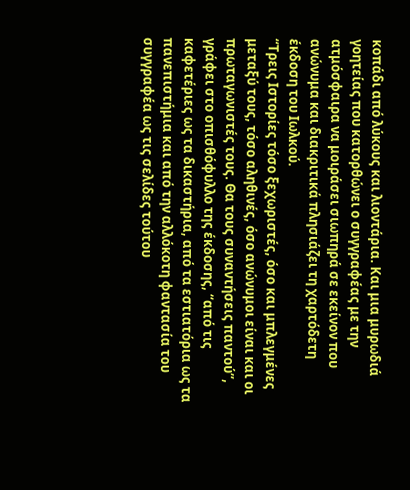κοπάδι από λύκους και λιοντάρια. Και μια μυρωδιά γοητείας που κατορθώνει ο συγγραφέας με την ατμόσφαιρα να μοιράσει σιωπηρά σε εκείνον που ανώνυμα και διακριτικά πλησιάζει τη χαρτόδετη έκδοση του Ιωλκού.
“Τρεις Ιστορίες τόσο ξεχωριστές, όσο και μπλεγμένες μεταξύ τους, τόσο αληθινές, όσο ανώνυμοι είναι και οι πρωταγωνιστές τους. Θα τους συναντήσεις παντού”, γράφει στο οπισθόφυλλο της έκδοσης, “από τις καφετέριες ως τα δικαστήρια, από τα εστιατόρια ως τα πανεπιστήμια και από την αλλόκοτη φαντασία του συγγραφέα ως τις σελίδες τούτου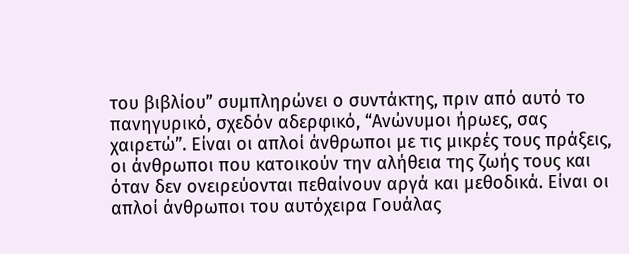του βιβλίου” συμπληρώνει ο συντάκτης, πριν από αυτό το πανηγυρικό, σχεδόν αδερφικό, “Ανώνυμοι ήρωες, σας χαιρετώ”. Είναι οι απλοί άνθρωποι με τις μικρές τους πράξεις, οι άνθρωποι που κατοικούν την αλήθεια της ζωής τους και όταν δεν ονειρεύονται πεθαίνουν αργά και μεθοδικά. Είναι οι απλοί άνθρωποι του αυτόχειρα Γουάλας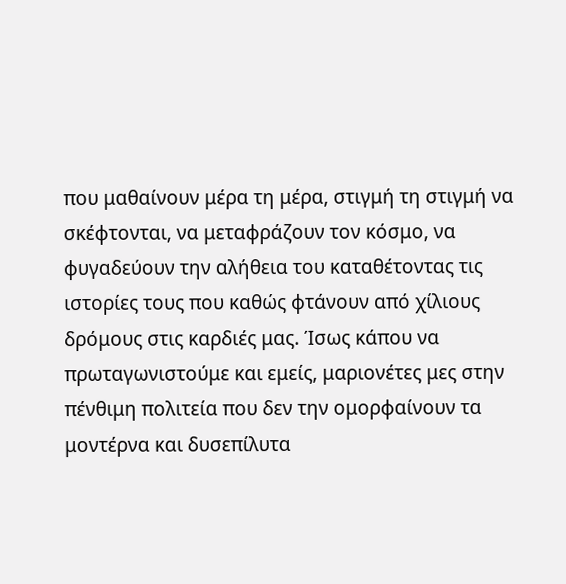που μαθαίνουν μέρα τη μέρα, στιγμή τη στιγμή να σκέφτονται, να μεταφράζουν τον κόσμο, να φυγαδεύουν την αλήθεια του καταθέτοντας τις ιστορίες τους που καθώς φτάνουν από χίλιους δρόμους στις καρδιές μας. Ίσως κάπου να πρωταγωνιστούμε και εμείς, μαριονέτες μες στην πένθιμη πολιτεία που δεν την ομορφαίνουν τα μοντέρνα και δυσεπίλυτα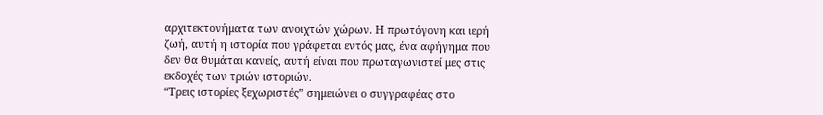αρχιτεκτονήματα των ανοιχτών χώρων. Η πρωτόγονη και ιερή ζωή, αυτή η ιστορία που γράφεται εντός μας, ένα αφήγημα που δεν θα θυμάται κανείς, αυτή είναι που πρωταγωνιστεί μες στις εκδοχές των τριών ιστοριών.
“Τρεις ιστορίες ξεχωριστές” σημειώνει ο συγγραφέας στο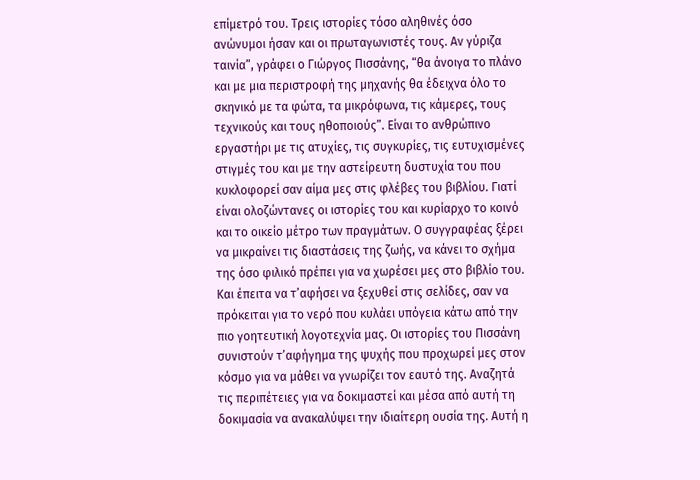επίμετρό του. Τρεις ιστορίες τόσο αληθινές όσο ανώνυμοι ήσαν και οι πρωταγωνιστές τους. Αν γύριζα ταινία”, γράφει ο Γιώργος Πισσάνης, “θα άνοιγα το πλάνο και με μια περιστροφή της μηχανής θα έδειχνα όλο το σκηνικό με τα φώτα, τα μικρόφωνα, τις κάμερες, τους τεχνικούς και τους ηθοποιούς”. Είναι το ανθρώπινο εργαστήρι με τις ατυχίες, τις συγκυρίες, τις ευτυχισμένες στιγμές του και με την αστείρευτη δυστυχία του που κυκλοφορεί σαν αίμα μες στις φλέβες του βιβλίου. Γιατί είναι ολοζώντανες οι ιστορίες του και κυρίαρχο το κοινό και το οικείο μέτρο των πραγμάτων. Ο συγγραφέας ξέρει να μικραίνει τις διαστάσεις της ζωής, να κάνει το σχήμα της όσο φιλικό πρέπει για να χωρέσει μες στο βιβλίο του. Και έπειτα να τ’αφήσει να ξεχυθεί στις σελίδες, σαν να πρόκειται για το νερό που κυλάει υπόγεια κάτω από την πιο γοητευτική λογοτεχνία μας. Οι ιστορίες του Πισσάνη συνιστούν τ’αφήγημα της ψυχής που προχωρεί μες στον κόσμο για να μάθει να γνωρίζει τον εαυτό της. Αναζητά τις περιπέτειες για να δοκιμαστεί και μέσα από αυτή τη δοκιμασία να ανακαλύψει την ιδιαίτερη ουσία της. Αυτή η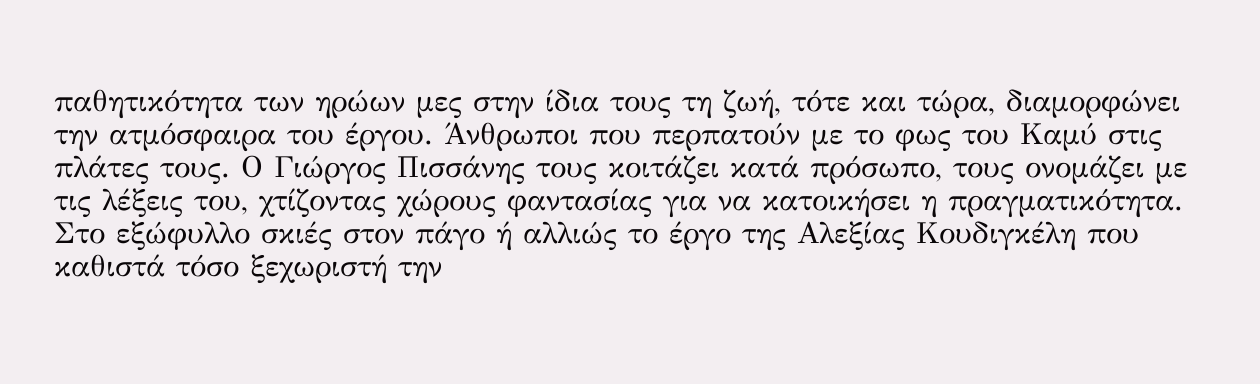παθητικότητα των ηρώων μες στην ίδια τους τη ζωή, τότε και τώρα, διαμορφώνει την ατμόσφαιρα του έργου. Άνθρωποι που περπατούν με το φως του Καμύ στις πλάτες τους. Ο Γιώργος Πισσάνης τους κοιτάζει κατά πρόσωπο, τους ονομάζει με τις λέξεις του, χτίζοντας χώρους φαντασίας για να κατοικήσει η πραγματικότητα.
Στο εξώφυλλο σκιές στον πάγο ή αλλιώς το έργο της Αλεξίας Κουδιγκέλη που καθιστά τόσο ξεχωριστή την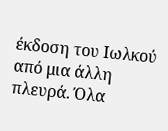έκδοση του Ιωλκού από μια άλλη πλευρά. Όλα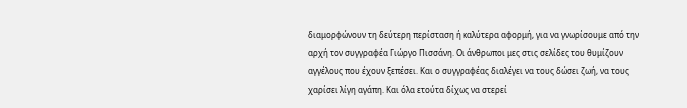διαμορφώνουν τη δεύτερη περίσταση ή καλύτερα αφορμή, για να γνωρίσουμε από την αρχή τον συγγραφέα Γιώργο Πισσάνη. Οι άνθρωποι μες στις σελίδες του θυμίζουν αγγέλους που έχουν ξεπέσει. Και ο συγγραφέας διαλέγει να τους δώσει ζωή, να τους χαρίσει λίγη αγάπη. Και όλα ετούτα δίχως να στερεί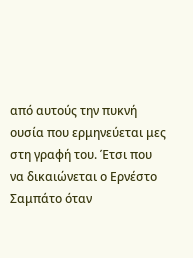από αυτούς την πυκνή ουσία που ερμηνεύεται μες στη γραφή του. Έτσι που να δικαιώνεται ο Ερνέστο Σαμπάτο όταν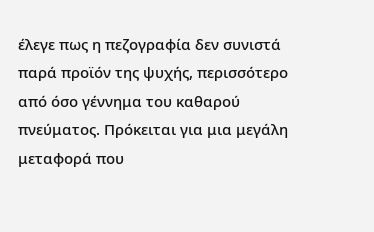έλεγε πως η πεζογραφία δεν συνιστά παρά προϊόν της ψυχής, περισσότερο από όσο γέννημα του καθαρού πνεύματος. Πρόκειται για μια μεγάλη μεταφορά που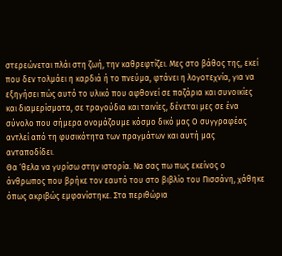στερεώνεται πλάι στη ζωή, την καθρεφτίζει. Μες στο βάθος της, εκεί που δεν τολμάει η καρδιά ή το πνεύμα, φτάνει η λογοτεχνία, για να εξηγήσει πώς αυτό το υλικό που αφθονεί σε παζάρια και συνοικίες και διαμερίσματα, σε τραγούδια και ταινίες, δένεται μες σε ένα σύνολο που σήμερα ονομάζουμε κόσμο δικό μας Ο συγγραφέας αντλεί από τη φυσικότητα των πραγμάτων και αυτή μας ανταποδίδει.
Θα ‘θελα να γυρίσω στην ιστορία. Να σας πω πως εκείνος ο άνθρωπος που βρήκε τον εαυτό του στο βιβλίο του Πισσάνη, χάθηκε όπως ακριβώς εμφανίστηκε. Στα περιθώρια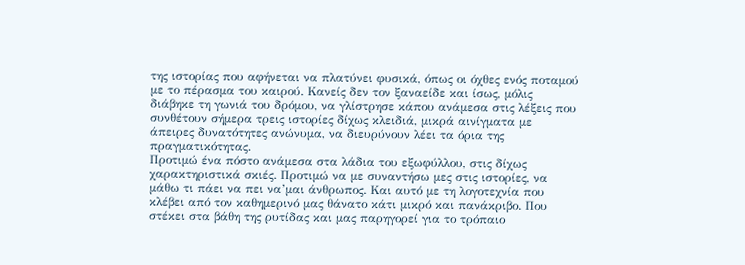της ιστορίας που αφήνεται να πλατύνει φυσικά, όπως οι όχθες ενός ποταμού με το πέρασμα του καιρού. Κανείς δεν τον ξαναείδε και ίσως, μόλις διάβηκε τη γωνιά του δρόμου, να γλίστρησε κάπου ανάμεσα στις λέξεις που συνθέτουν σήμερα τρεις ιστορίες δίχως κλειδιά, μικρά αινίγματα με άπειρες δυνατότητες ανώνυμα, να διευρύνουν λέει τα όρια της πραγματικότητας.
Προτιμώ ένα πόστο ανάμεσα στα λάδια του εξωφύλλου, στις δίχως χαρακτηριστικά σκιές. Προτιμώ να με συναντήσω μες στις ιστορίες, να μάθω τι πάει να πει να’μαι άνθρωπος. Και αυτό με τη λογοτεχνία που κλέβει από τον καθημερινό μας θάνατο κάτι μικρό και πανάκριβο. Που στέκει στα βάθη της ρυτίδας και μας παρηγορεί για το τρόπαιο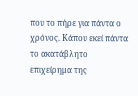που το πήρε για πάντα ο χρόνος. Κάπου εκεί πάντα το ακατάβλητο επιχείρημα της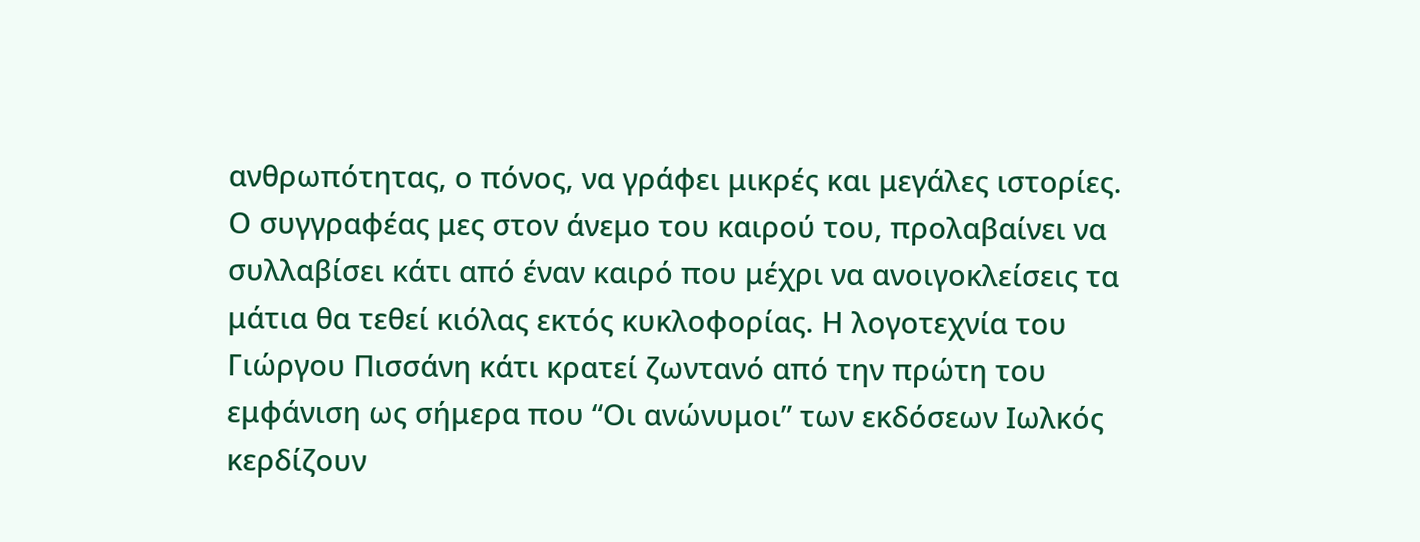ανθρωπότητας, ο πόνος, να γράφει μικρές και μεγάλες ιστορίες. Ο συγγραφέας μες στον άνεμο του καιρού του, προλαβαίνει να συλλαβίσει κάτι από έναν καιρό που μέχρι να ανοιγοκλείσεις τα μάτια θα τεθεί κιόλας εκτός κυκλοφορίας. Η λογοτεχνία του Γιώργου Πισσάνη κάτι κρατεί ζωντανό από την πρώτη του εμφάνιση ως σήμερα που “Οι ανώνυμοι” των εκδόσεων Ιωλκός κερδίζουν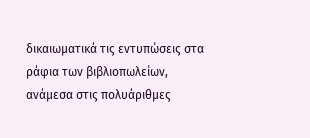δικαιωματικά τις εντυπώσεις στα ράφια των βιβλιοπωλείων, ανάμεσα στις πολυάριθμες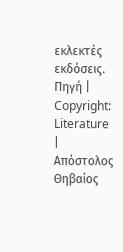εκλεκτές εκδόσεις.
Πηγή | Copyright: Literature | Απόστολος Θηβαίος